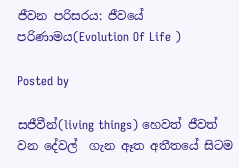ජීවන පරිසරය: ජීවයේ පරිණාමය(Evolution Of Life )

Posted by

සජීවීන්(living things) හෙවත් ජීවත් වන දේවල්  ගැන ඈත අතීතයේ සිටම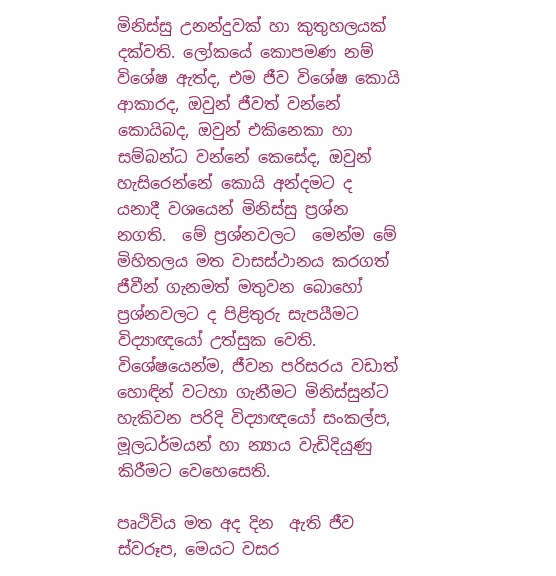මිනිස්සු උනන්දුවක් හා කුතුහලයක් දක්වති. ලෝකයේ කොපමණ නම් විශේෂ ඇත්ද, එම ජීව විශේෂ කොයි ආකාරද, ඔවුන් ජීවත් වන්නේ කොයිබද, ඔවුන් එකිනෙකා හා සම්බන්ධ වන්නේ කෙසේද, ඔවුන් හැසිරෙන්නේ කොයි අන්දමට ද යනාදී වශයෙන් මිනිස්සු ප්‍රශ්න නගති.  මේ ප්‍රශ්නවලට  මෙන්ම මේ මිහිතලය මත වාසස්ථානය කරගත් ජීවීන් ගැනමත් මතුවන බොහෝ ප්‍රශ්නවලට ද පිළිතුරු සැපයීමට විද්‍යාඥයෝ උත්සුක වෙති. විශේෂයෙන්ම, ජීවන පරිසරය වඩාත් හොඳින් වටහා ගැනීමට මිනිස්සුන්ට හැකිවන පරිදි විද්‍යාඥයෝ සංකල්ප, මූලධර්මයන් හා න්‍යාය වැඩිදියුණු කිරීමට වෙහෙසෙති.

පෘථිවිය මත අද දින  ඇති ජීව ස්වරූප, මෙයට වසර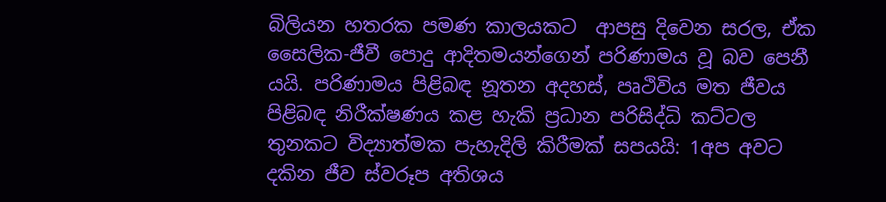බිලියන හතරක පමණ කාලයකට  ආපසු දිවෙන සරල, ඒක සෛලික-ජීවී පොදු ආදිතමයන්ගෙන් පරිණාමය වූ බව පෙනී යයි. පරිණාමය පිළිබඳ නූතන අදහස්, පෘථිවිය මත ජීවය පිළිබඳ නිරීක්ෂණය කළ හැකි ප්‍රධාන පරිසිද්ධි කට්ටල තුනකට විද්‍යාත්මක පැහැදිලි කිරීමක් සපයයි: 1අප අවට දකින ජීව ස්වරූප අතිශය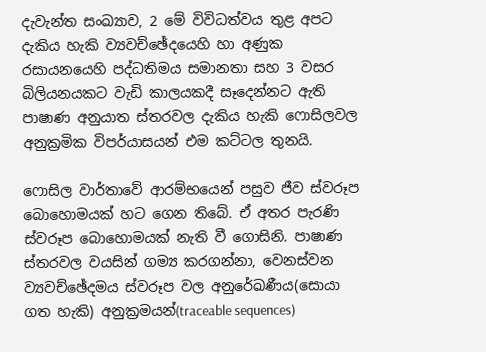දැවැන්ත සංඛ්‍යාව, 2 මේ විවිධත්වය තුළ අපට දැකිය හැකි ව්‍යවච්ඡේදයෙහි හා අණුක රසායනයෙහි පද්ධතිමය සමානතා සහ 3 වසර බිලියනයකට වැඩි කාලයකදී සෑදෙන්නට ඇති පාෂාණ අනුයාත ස්තරවල දැකිය හැකි ෆොසිලවල අනුක්‍රමික විපර්යාසයන් එම කට්ටල තුනයි.

ෆොසිල වාර්තාවේ ආරම්භයෙන් පසුව ජීව ස්වරූප බොහොමයක් හට ගෙන තිබේ. ඒ අතර පැරණි ස්වරූප බොහොමයක් නැති වී ගොසිනි. පාෂාණ ස්තරවල වයසින් ගම්‍ය කරගන්නා, වෙනස්වන ව්‍යවච්ඡේදමය ස්වරූප වල අනුරේඛණීය(සොයා ගත හැකි) අනුක්‍රමයන්(traceable sequences)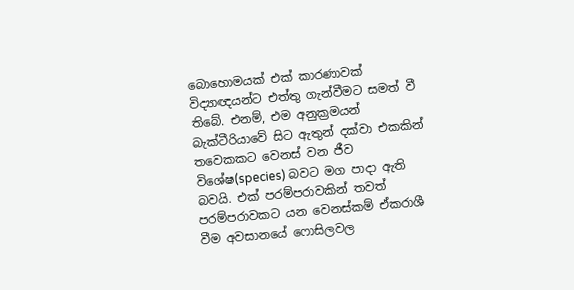බොහොමයක් එක් කාරණාවක් විද්‍යාඥයන්ට එත්තු ගැන්වීමට සමත් වී තිබේ. එනම්, එම අනුක්‍රමයන් බැක්ටීරියාවේ සිට ඇතුන් දක්වා එකකින් තවෙකකට වෙනස් වන ජීව විශේෂ(species) බවට මග පාදා ඇති බවයි. එක් පරම්පරාවකින් තවත් පරම්පරාවකට යන වෙනස්කම් ඒකරාශී වීම අවසානයේ ෆොසිලවල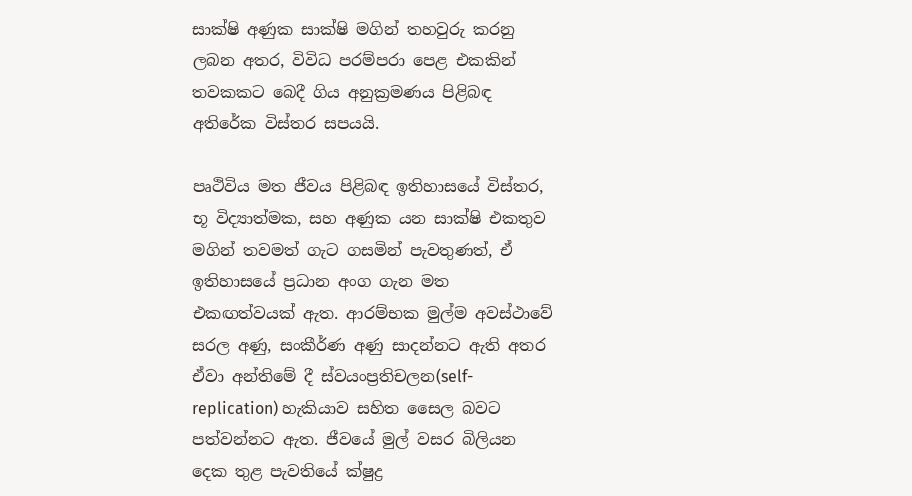සාක්ෂි අණුක සාක්ෂි මගින් තහවුරු කරනු ලබන අතර, විවිධ පරම්පරා පෙළ එකකින් තවකකට බෙදී ගිය අනුක්‍රමණය පිළිබඳ අතිරේක විස්තර සපයයි.

පෘථිවිය මත ජීවය පිළිබඳ ඉතිහාසයේ විස්තර, භූ විද්‍යාත්මක, සහ අණුක යන සාක්ෂි එකතුව  මගින් තවමත් ගැට ගසමින් පැවතුණත්, ඒ ඉතිහාසයේ ප්‍රධාන අංග ගැන මත එකඟත්වයක් ඇත. ආරම්භක මුල්ම අවස්ථාවේ සරල අණු, සංකීර්ණ අණු සාදන්නට ඇති අතර ඒවා අන්තිමේ දී ස්වයංප්‍රතිචලන(self-replication) හැකියාව සහිත සෛල බවට පත්වන්නට ඇත. ජීවයේ මුල් වසර බිලියන දෙක තුළ පැවතියේ ක්ෂුද්‍ර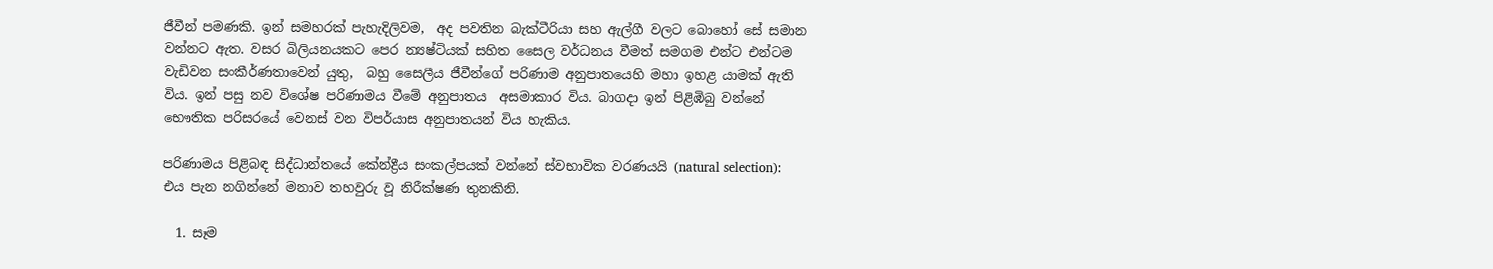ජීවීන් පමණකි. ඉන් සමහරක් පැහැදිලිවම,  අද පවතින බැක්ටීරියා සහ ඇල්ගී වලට බොහෝ සේ සමාන වන්නට ඇත. වසර බිලියනයකට පෙර න්‍යෂ්ටියක් සහිත සෛල වර්ධනය වීමත් සමගම එන්ට එන්ටම වැඩිවන සංකීර්ණතාවෙන් යුතු,  බහු සෛලීය ජීවීන්ගේ පරිණාම අනුපාතයෙහි මහා ඉහළ යාමක් ඇති විය. ඉන් පසු නව විශේෂ පරිණාමය වීමේ අනුපාතය  අසමාකාර විය. බාගදා ඉන් පිළිඹිබු වන්නේ භෞතික පරිසරයේ වෙනස් වන විපර්යාස අනුපාතයන් විය හැකිය.

පරිණාමය පිළිබඳ සිද්ධාන්තයේ කේන්ද්‍රීය සංකල්පයක් වන්නේ ස්වභාවික වරණයයි (natural selection): එය පැන නගින්නේ මනාව තහවුරු වූ නිරීක්ෂණ තුනකිනි.

  1. සෑම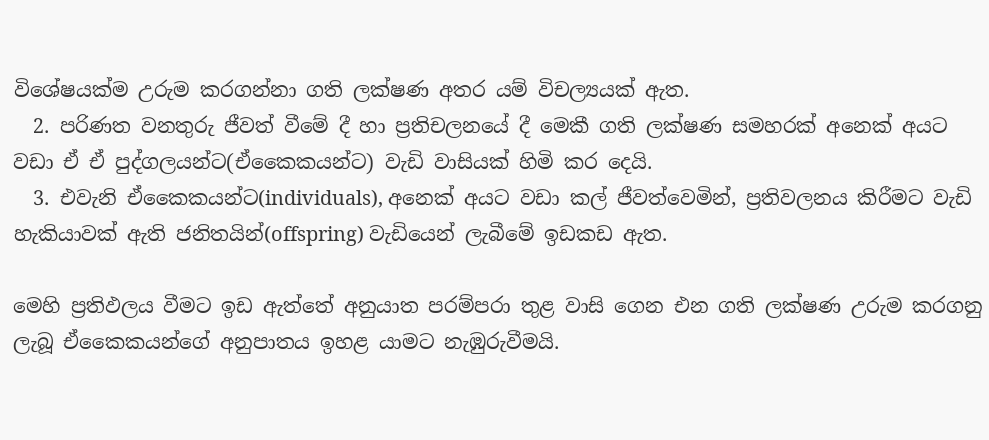විශේෂයක්ම උරුම කරගන්නා ගති ලක්ෂණ අතර යම් විචල්‍යයක් ඇත.
  2. පරිණත වනතුරු ජීවත් වීමේ දී හා ප්‍රතිචලනයේ දී මෙකී ගති ලක්ෂණ සමහරක් අනෙක් අයට වඩා ඒ ඒ පුද්ගලයන්ට(ඒකෛකයන්ට) වැඩි වාසියක් හිමි කර දෙයි.
  3. එවැනි ඒකෛකයන්ට(individuals), අනෙක් අයට වඩා කල් ජීවත්වෙමින්, ප්‍රතිවලනය කිරීමට වැඩි හැකියාවක් ඇති ජනිතයින්(offspring) වැඩියෙන් ලැබීමේ ඉඩකඩ ඇත.

මෙහි ප්‍රතිඵලය වීමට ඉඩ ඇත්තේ අනුයාත පරම්පරා තුළ වාසි ගෙන එන ගති ලක්ෂණ උරුම කරගනු ලැබූ ඒකෛකයන්ගේ අනුපාතය ඉහළ යාමට නැඹුරුවීමයි.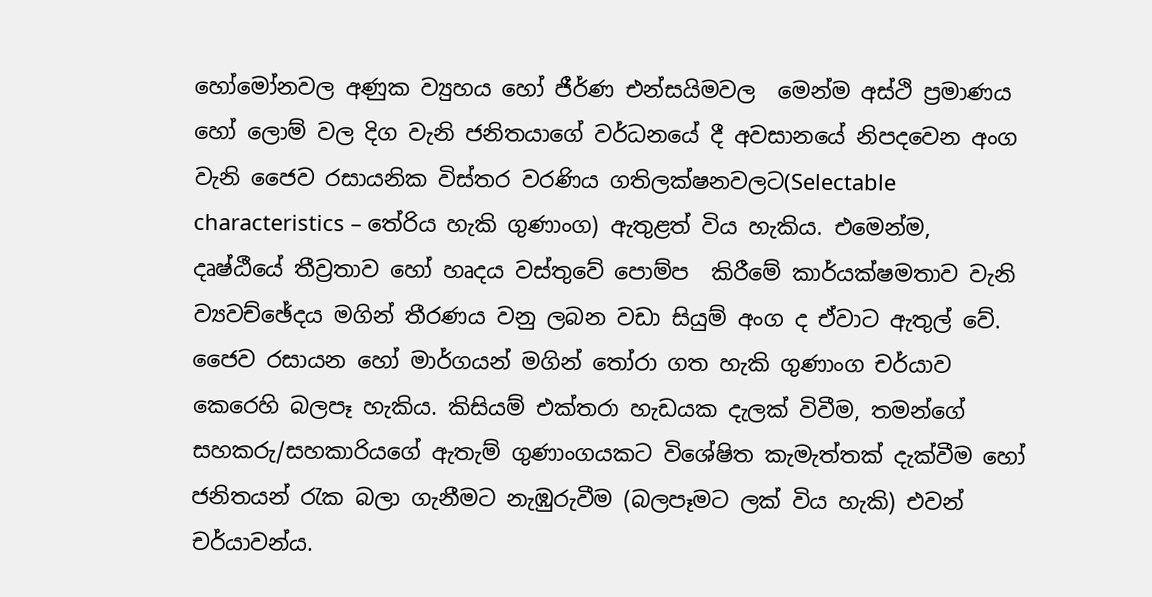හෝමෝනවල අණුක ව්‍යුහය හෝ ජීර්ණ එන්සයිමවල  මෙන්ම අස්ථි ප්‍රමාණය හෝ ලොම් වල දිග වැනි ජනිතයාගේ වර්ධනයේ දී අවසානයේ නිපදවෙන අංග වැනි ජෛව රසායනික විස්තර වරණිය ගතිලක්ෂනවලට(Selectable characteristics – තේරිය හැකි ගුණාංග) ඇතුළත් විය හැකිය. එමෙන්ම, දෘෂ්ඨීයේ තීව්‍රතාව හෝ හෘදය වස්තුවේ පොම්ප  කිරීමේ කාර්යක්ෂමතාව වැනි ව්‍යවච්ඡේදය මගින් තීරණය වනු ලබන වඩා සියුම් අංග ද ඒවාට ඇතුල් වේ. ජෛව රසායන හෝ මාර්ගයන් මගින් තෝරා ගත හැකි ගුණාංග චර්යාව කෙරෙහි බලපෑ හැකිය. කිසියම් එක්තරා හැඩයක දැලක් විවීම, තමන්ගේ සහකරු/සහකාරියගේ ඇතැම් ගුණාංගයකට විශේෂිත කැමැත්තක් දැක්වීම හෝ ජනිතයන් රැක බලා ගැනීමට නැඹුරුවීම (බලපෑමට ලක් විය හැකි) එවන් චර්යාවන්ය.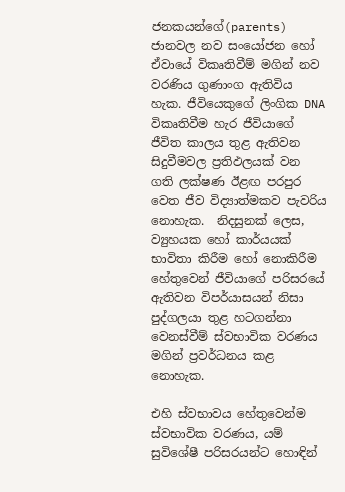ජනකයන්ගේ(parents) ජානවල නව සංයෝජන හෝ ඒවායේ විකෘතිවීම් මගින් නව වරණිය ගුණාංග ඇතිවිය හැක. ජීවියෙකුගේ ලිංගික DNA විකෘතිවීම හැර ජීවියාගේ ජීවිත කාලය තුළ ඇතිවන සිදුවීමවල ප්‍රතිඵලයක් වන ගති ලක්ෂණ ඊළඟ පරපුර වෙත ජීව විද්‍යාත්මකව පැවරිය නොහැක.  නිදසුනක් ලෙස, ව්‍යුහයක හෝ කාර්යයක් භාවිතා කිරීම හෝ නොකිරීම හේතුවෙන් ජීවියාගේ පරිසරයේ ඇතිවන විපර්යාසයන් නිසා පුද්ගලයා තුළ හටගන්නා වෙනස්වීම් ස්වභාවික වරණය මගින් ප්‍රවර්ධනය කළ නොහැක.

එහි ස්වභාවය හේතුවෙන්ම ස්වභාවික වරණය, යම් සුවිශේෂී පරිසරයන්ට හොඳින්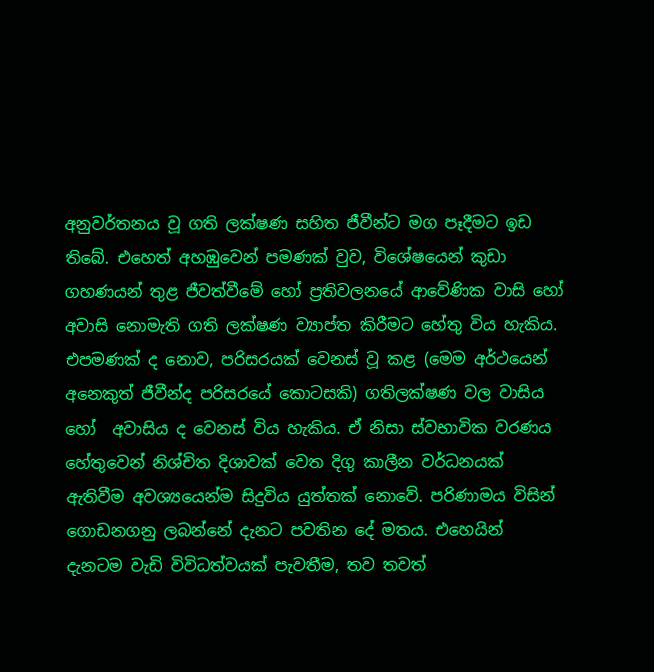අනුවර්තනය වූ ගති ලක්ෂණ සහිත ජීවීන්ට මග පෑදීමට ඉඩ තිබේ. එහෙත් අහඹුවෙන් පමණක් වුව, විශේෂයෙන් කුඩා ගහණයන් තුළ ජීවත්වීමේ හෝ ප්‍රතිවලනයේ ආවේණික වාසි හෝ අවාසි නොමැති ගති ලක්ෂණ ව්‍යාප්ත කිරීමට හේතු විය හැකිය. එපමණක් ද නොව, පරිසරයක් වෙනස් වූ කළ (මෙම අර්ථයෙන් අනෙකුත් ජීවීන්ද පරිසරයේ කොටසකි) ගතිලක්ෂණ වල වාසිය හෝ  අවාසිය ද වෙනස් විය හැකිය. ඒ නිසා ස්වභාවික වරණය හේතුවෙන් නිශ්චිත දිශාවක් වෙත දිගු කාලීන වර්ධනයක්  ඇතිවීම අවශ්‍යයෙන්ම සිදුවිය යුත්තක් නොවේ. පරිණාමය විසින් ගොඩනගනු ලබන්නේ දැනට පවතින දේ මතය. එහෙයින් දැනටම වැඩි විවිධත්වයක් පැවතීම, තව තවත්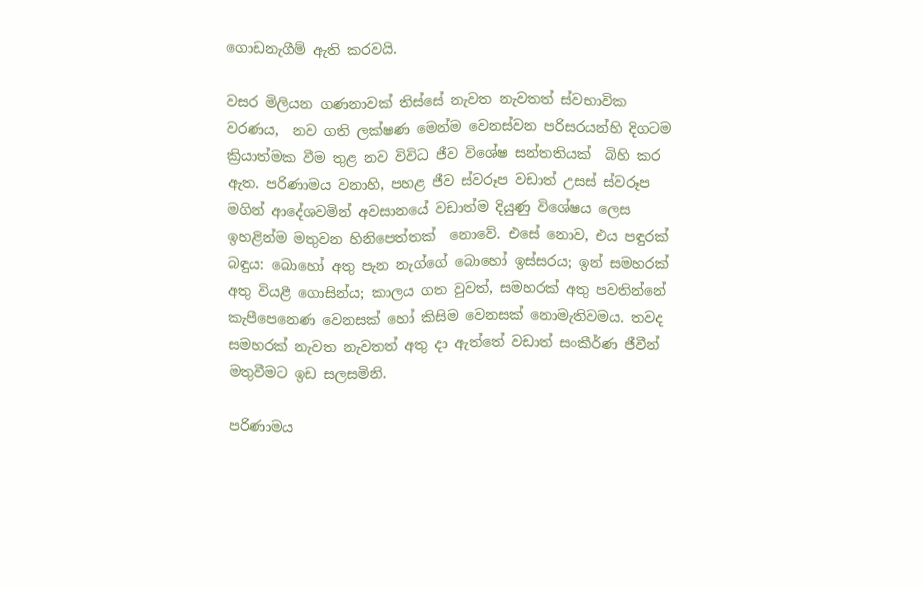ගොඩනැගීම් ඇති කරවයි.

වසර මිලියන ගණනාවක් තිස්සේ නැවත නැවතත් ස්වභාවික වරණය,  නව ගති ලක්ෂණ මෙන්ම වෙනස්වන පරිසරයන්හි දිගටම ක්‍රියාත්මක වීම තුළ නව විවිධ ජීව විශේෂ සන්තතියක්  බිහි කර ඇත. පරිණාමය වනාහි, පහළ ජීව ස්වරූප වඩාත් උසස් ස්වරූප මගින් ආදේශවමින් අවසානයේ වඩාත්ම දියුණු විශේෂය ලෙස ඉහළින්ම මතුවන හිනිපෙත්තක්  නොවේ. එසේ නොව, එය පඳුරක් බඳුය: බොහෝ අතු පැන නැග්ගේ බොහෝ ඉස්සරය; ඉන් සමහරක් අතු වියළී ගොසින්ය; කාලය ගත වුවත්, සමහරක් අතු පවතින්නේ කැපීපෙනෙණ වෙනසක් හෝ කිසිම වෙනසක් නොමැතිවමය. තවද සමහරක් නැවත නැවතත් අතු දා ඇත්තේ වඩාත් සංකීර්ණ ජීවීන් මතුවීමට ඉඩ සලසමිනි.

පරිණාමය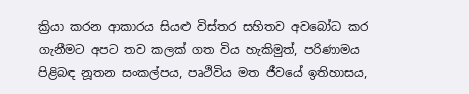ක්‍රියා කරන ආකාරය සියළු විස්තර සහිතව අවබෝධ කර ගැනීමට අපට තව කලක් ගත විය හැකිමුත්, පරිණාමය  පිළිබඳ නූතන සංකල්පය, පෘථිවිය මත ජීවයේ ඉතිහාසය,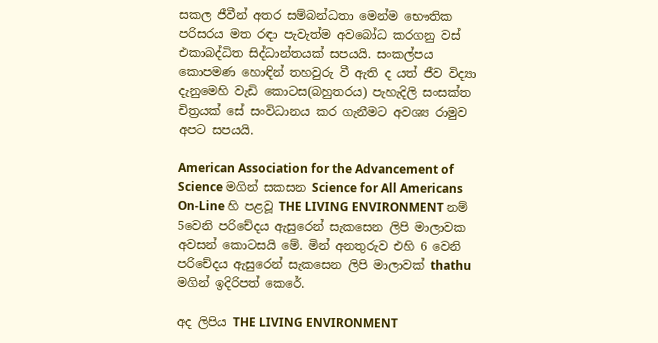සකල ජීවීන් අතර සම්බන්ධතා මෙන්ම භෞතික පරිසරය මත රඳා පැවැත්ම අවබෝධ කරගනු වස් එකාබද්ධිත සිද්ධාන්තයක් සපයයි. සංකල්පය කොපමණ හොඳින් තහවුරු වී ඇති ද යත් ජීව විද්‍යා දැනුමෙහි වැඩි කොටස(බහුතරය) පැහැදිලි සංසක්ත චිත්‍රයක් සේ සංවිධානය කර ගැනීමට අවශ්‍ය රාමුව අපට සපයයි.

American Association for the Advancement of Science මගින් සකසන Science for All Americans On-Line හි පළවූ THE LIVING ENVIRONMENT නම් 5වෙනි පරිචේදය ඇසුරෙන් සැකසෙන ලිපි මාලාවක අවසන් කොටසයි මේ. මින් අනතුරුව එහි 6 වෙනි පරිචේදය ඇසුරෙන් සැකසෙන ලිපි මාලාවක් thathu මගින් ඉදිරිපත් කෙරේ.

අද ලිපිය THE LIVING ENVIRONMENT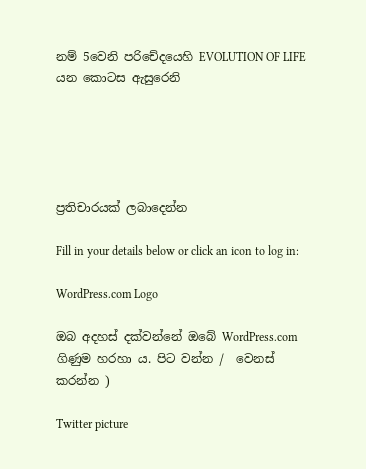නම් 5වෙනි පරිචේදයෙහි EVOLUTION OF LIFE යන කොටස ඇසුරෙනි





ප්‍රතිචාරයක් ලබාදෙන්න

Fill in your details below or click an icon to log in:

WordPress.com Logo

ඔබ අදහස් දක්වන්නේ ඔබේ WordPress.com ගිණුම හරහා ය. පිට වන්න /  වෙනස් කරන්න )

Twitter picture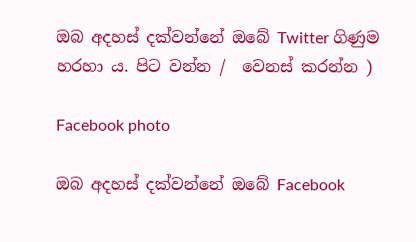ඔබ අදහස් දක්වන්නේ ඔබේ Twitter ගිණුම හරහා ය. පිට වන්න /  වෙනස් කරන්න )

Facebook photo

ඔබ අදහස් දක්වන්නේ ඔබේ Facebook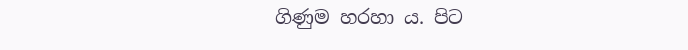ගිණුම හරහා ය. පිට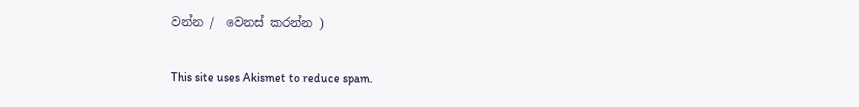වන්න /  වෙනස් කරන්න )

This site uses Akismet to reduce spam.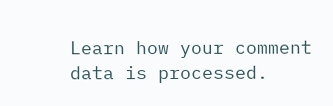Learn how your comment data is processed.